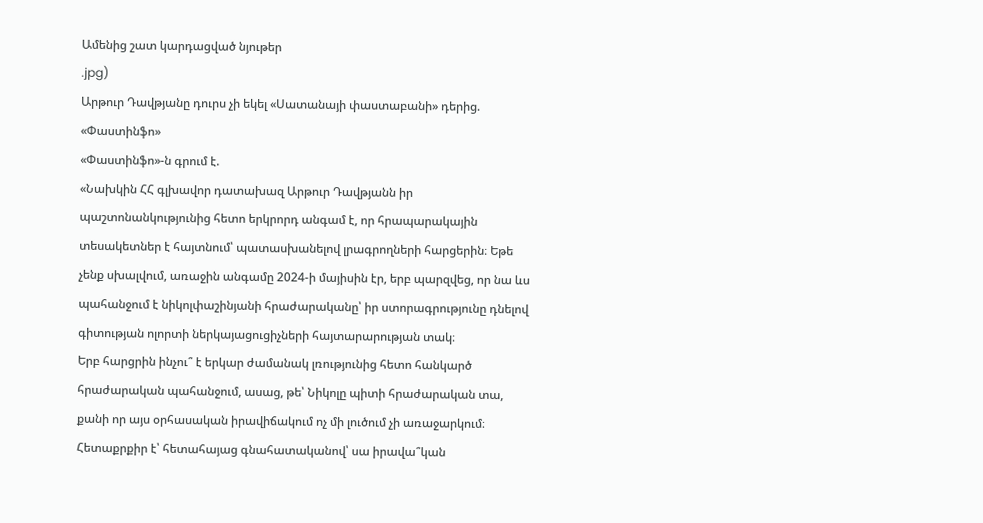Ամենից շատ կարդացված նյութեր
.jpg)
Արթուր Դավթյանը դուրս չի եկել «Սատանայի փաստաբանի» դերից. «Փաստինֆո»
«Փաստինֆո»-ն գրում է.
«Նախկին ՀՀ գլխավոր դատախազ Արթուր Դավթյանն իր պաշտոնանկությունից հետո երկրորդ անգամ է, որ հրապարակային տեսակետներ է հայտնում՝ պատասխանելով լրագրողների հարցերին։ Եթե չենք սխալվում, առաջին անգամը 2024-ի մայիսին էր, երբ պարզվեց, որ նա ևս պահանջում է նիկոլփաշինյանի հրաժարականը՝ իր ստորագրությունը դնելով գիտության ոլորտի ներկայացուցիչների հայտարարության տակ։
Երբ հարցրին ինչու՞ է երկար ժամանակ լռությունից հետո հանկարծ հրաժարական պահանջում, ասաց, թե՝ Նիկոլը պիտի հրաժարական տա, քանի որ այս օրհասական իրավիճակում ոչ մի լուծում չի առաջարկում։ Հետաքրքիր է՝ հետահայաց գնահատականով՝ սա իրավա՞կան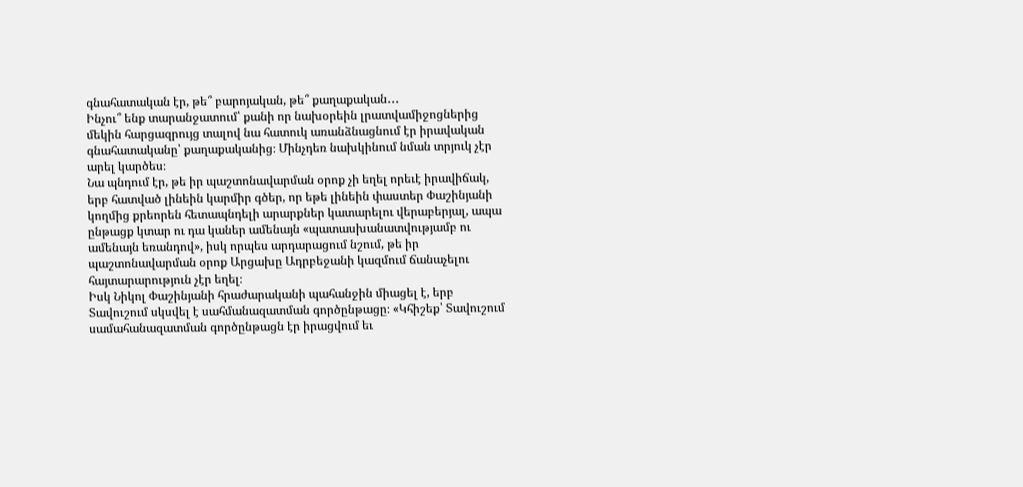գնահատական էր, թե՞ բարոյական, թե՞ քաղաքական․․․
Ինչու՞ ենք տարանջատում՝ քանի որ նախօրեին լրատվամիջոցներից մեկին հարցազրույց տալով նա հատուկ առանձնացնում էր իրավական գնահատականը՝ քաղաքականից։ Մինչդեռ նախկինում նման տրյուկ չէր արել կարծես։
Նա պնդում էր, թե իր պաշտոնավարման օրոք չի եղել որեւէ իրավիճակ, երբ հատված լինեին կարմիր գծեր, որ եթե լինեին փաստեր Փաշինյանի կողմից քրեորեն հետապնդելի արարքներ կատարելու վերաբերյալ, ապա ընթացք կտար ու դա կաներ ամենայն «պատասխանատվությամբ ու ամենայն եռանդով», իսկ որպես արդարացում նշում, թե իր պաշտոնավարման օրոք Արցախը Ադրբեջանի կազմում ճանաչելու հայտարարություն չէր եղել։
Իսկ Նիկոլ Փաշինյանի հրաժարականի պահանջին միացել է, երբ Տավուշում սկսվել է սահմանազատման գործընթացը։ «Կհիշեք՝ Տավուշում սամահանազատման գործընթացն էր իրացվում եւ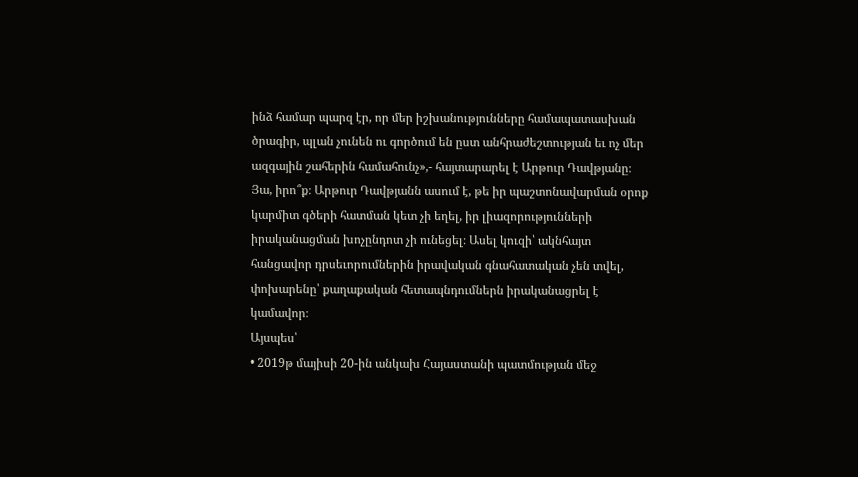ինձ համար պարզ էր, որ մեր իշխանությունները համապատասխան ծրագիր, պլան չունեն ու գործում են ըստ անհրաժեշտության եւ ոչ մեր ազգային շահերին համահունչ»,- հայտարարել է Արթուր Դավթյանը։
Յա, իրո՞ք։ Արթուր Դավթյանն ասում է, թե իր պաշտոնավարման օրոք կարմիտ գծերի հատման կետ չի եղել, իր լիազորությունների իրականացման խոչընդոտ չի ունեցել։ Ասել կուզի՝ ակնհայտ հանցավոր դրսեւորումներին իրավական գնահատական չեն տվել, փոխարենը՝ քաղաքական հետապնդումներն իրականացրել է կամավոր։
Այսպես՝
• 2019թ մայիսի 20-ին անկախ Հայաստանի պատմության մեջ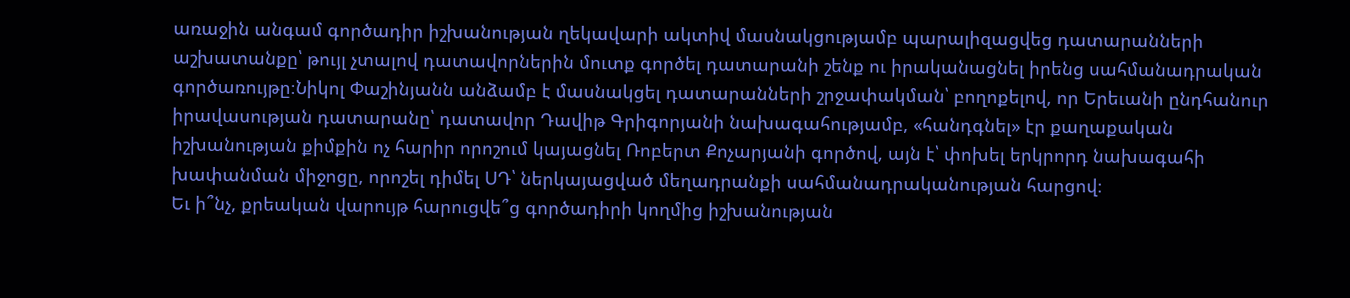առաջին անգամ գործադիր իշխանության ղեկավարի ակտիվ մասնակցությամբ պարալիզացվեց դատարանների աշխատանքը՝ թույլ չտալով դատավորներին մուտք գործել դատարանի շենք ու իրականացնել իրենց սահմանադրական գործառույթը։Նիկոլ Փաշինյանն անձամբ է մասնակցել դատարանների շրջափակման՝ բողոքելով, որ Երեւանի ընդհանուր իրավասության դատարանը՝ դատավոր Դավիթ Գրիգորյանի նախագահությամբ, «հանդգնել» էր քաղաքական իշխանության քիմքին ոչ հարիր որոշում կայացնել Ռոբերտ Քոչարյանի գործով, այն է՝ փոխել երկրորդ նախագահի խափանման միջոցը, որոշել դիմել ՍԴ՝ ներկայացված մեղադրանքի սահմանադրականության հարցով։
Եւ ի՞նչ, քրեական վարույթ հարուցվե՞ց գործադիրի կողմից իշխանության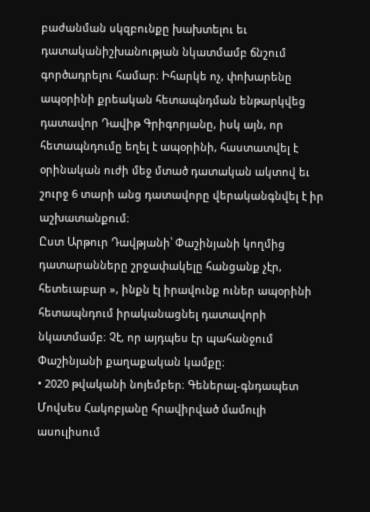բաժանման սկզբունքը խախտելու եւ դատականիշխանության նկատմամբ ճնշում գործադրելու համար։ Իհարկե ոչ, փոխարենը ապօրինի քրեական հետապնդման ենթարկվեց դատավոր Դավիթ Գրիգորյանը, իսկ այն, որ հետապնդումը եղել է ապօրինի, հաստատվել է օրինական ուժի մեջ մտած դատական ակտով եւ շուրջ 6 տարի անց դատավորը վերականգնվել է իր աշխատանքում։
Ըստ Արթուր Դավթյանի՝ Փաշինյանի կողմից դատարանները շրջափակելը հանցանք չէր, հետեւաբար », ինքն էլ իրավունք ուներ ապօրինի հետապնդում իրականացնել դատավորի նկատմամբ։ Չէ, որ այդպես էր պահանջում Փաշինյանի քաղաքական կամքը։
• 2020 թվականի նոյեմբեր։ Գեներալ-գնդապետ Մովսես Հակոբյանը հրավիրված մամուլի ասուլիսում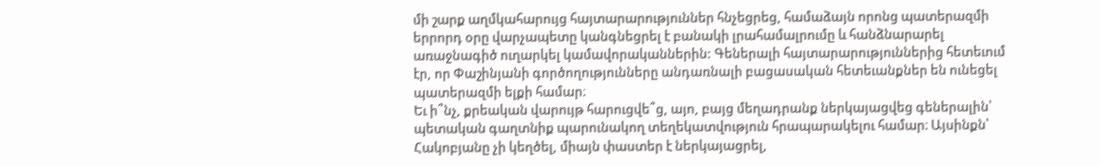մի շարք աղմկահարույց հայտարարություններ հնչեցրեց, համաձայն որոնց պատերազմի երրորդ օրը վարչապետը կանգնեցրել է բանակի լրահամալրումը և հանձնարարել առաջնագիծ ուղարկել կամավորականներին: Գեներալի հայտարարություններից հետեւում էր, որ Փաշինյանի գործողությունները անդառնալի բացասական հետեւանքներ են ունեցել պատերազմի ելքի համար։
Եւ ի՞նչ, քրեական վարույթ հարուցվե՞ց, այո, բայց մեղադրանք ներկայացվեց գեներալին՝ պետական գաղտնիք պարունակող տեղեկատվություն հրապարակելու համար։ Այսինքն՝ Հակոբյանը չի կեղծել, միայն փաստեր է ներկայացրել,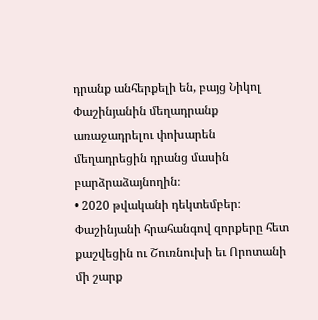դրանք անհերքելի են, բայց Նիկոլ Փաշինյանին մեղադրանք առաջադրելու փոխարեն մեղադրեցին դրանց մասին բարձրաձայնողին։
• 2020 թվականի դեկտեմբեր։ Փաշինյանի հրահանգով զորքերը հետ քաշվեցին ու Շուռնուխի եւ Որոտանի մի շարք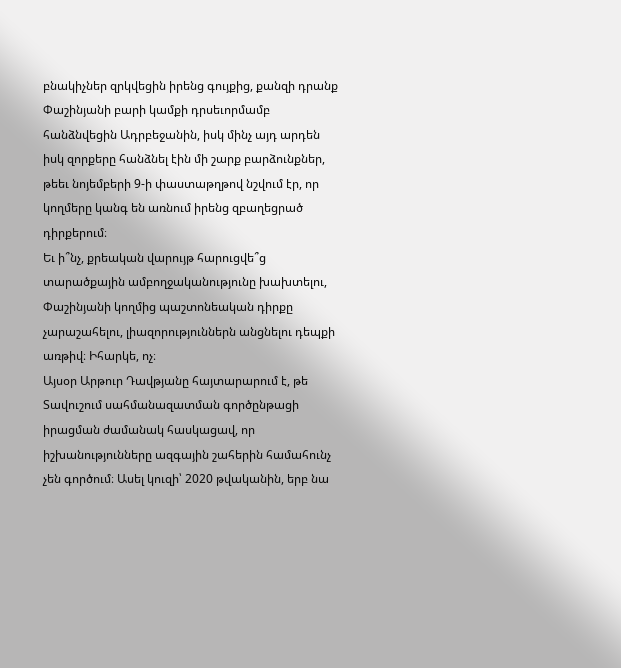բնակիչներ զրկվեցին իրենց գույքից, քանզի դրանք Փաշինյանի բարի կամքի դրսեւորմամբ հանձնվեցին Ադրբեջանին, իսկ մինչ այդ արդեն իսկ զորքերը հանձնել էին մի շարք բարձունքներ, թեեւ նոյեմբերի 9-ի փաստաթղթով նշվում էր, որ կողմերը կանգ են առնում իրենց զբաղեցրած դիրքերում։
Եւ ի՞նչ, քրեական վարույթ հարուցվե՞ց տարածքային ամբողջականությունը խախտելու, Փաշինյանի կողմից պաշտոնեական դիրքը չարաշահելու, լիազորություններն անցնելու դեպքի առթիվ։ Իհարկե, ոչ։
Այսօր Արթուր Դավթյանը հայտարարում է, թե Տավուշում սահմանազատման գործընթացի իրացման ժամանակ հասկացավ, որ իշխանությունները ազգային շահերին համահունչ չեն գործում։ Ասել կուզի՝ 2020 թվականին, երբ նա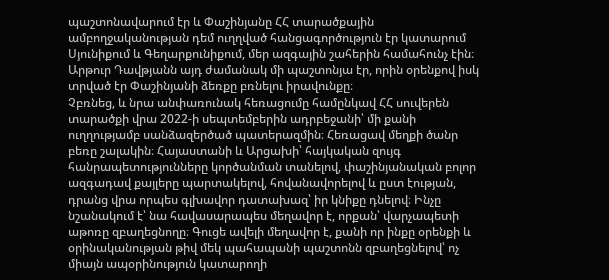պաշտոնավարում էր և Փաշինյանը ՀՀ տարածքային ամբողջականության դեմ ուղղված հանցագործություն էր կատարում Սյունիքում և Գեղարքունիքում, մեր ազգային շահերին համահունչ էին։
Արթուր Դավթյանն այդ ժամանակ մի պաշտոնյա էր, որին օրենքով իսկ տրված էր Փաշինյանի ձեռքը բռնելու իրավունքը։
Չբռնեց, և նրա անփառունակ հեռացումը համընկավ ՀՀ սուվերեն տարածքի վրա 2022-ի սեպտեմբերին ադրբեջանի՝ մի քանի ուղղությամբ սանձազերծած պատերազմին։ Հեռացավ մեղքի ծանր բեռը շալակին։ Հայաստանի և Արցախի՝ հայկական զույգ հանրապետությունները կործանման տանելով, փաշինյանական բոլոր ազգադավ քայլերը պարտակելով, հովանավորելով և ըստ էության, դրանց վրա որպես գլխավոր դատախազ՝ իր կնիքը դնելով։ Ինչը նշանակում է՝ նա հավասարապես մեղավոր է, որքան՝ վարչապետի աթոռը զբաղեցնողը։ Գուցե ավելի մեղավոր է, քանի որ ինքը օրենքի և օրինականության թիվ մեկ պահապանի պաշտոնն զբաղեցնելով՝ ոչ միայն ապօրինություն կատարողի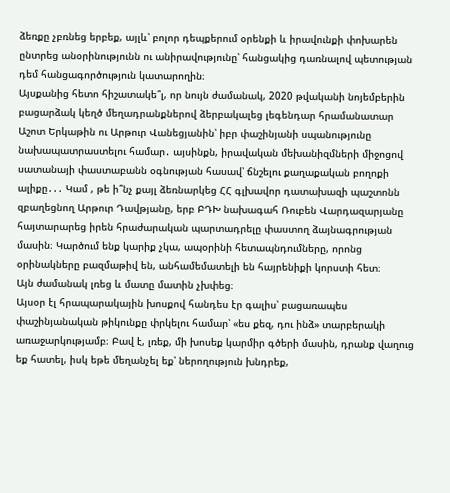ձեռքը չբռնեց երբեք, այլև՝ բոլոր դեպքերում օրենքի և իրավունքի փոխարեն ընտրեց անօրինությունն ու անիրավությունը՝ հանցակից դառնալով պետության դեմ հանցագործություն կատարողին։
Այսքանից հետո հիշատակե՞լ, որ նույն ժամանակ, 2020 թվականի նոյեմբերին բացարձակ կեղծ մեղադրանքներով ձերբակալեց լեգենդար հրամանատար Աշոտ Երկաթին ու Արթուր Վանեցյանին՝ իբր փաշինյանի սպանությունը նախապատրաստելու համար․ այսինքն, իրավական մեխանիզմների միջոցով սատանայի փաստաբանն օգնության հասավ՝ ճնշելու քաղաքական բողոքի ալիքը․․․ Կամ , թե ի՞նչ քայլ ձեռնարկեց ՀՀ գլխավոր դատախազի պաշտոնն զբաղեցնող Արթուր Դավթյանը, երբ ԲԴԽ նախագահ Ռուբեն Վարդազարյանը հայտարարեց իրեն հրաժարական պարտադրելը փաստող ձայնագրության մասին։ Կարծում ենք կարիք չկա, ապօրինի հետապնդումները, որոնց օրինակները բազմաթիվ են, անհամեմատելի են հայրենիքի կորստի հետ։
Այն ժամանակ լռեց և մատը մատին չխփեց։
Այսօր էլ հրապարակային խոսքով հանդես էր գալիս՝ բացառապես փաշինյանական թիկունքը փրկելու համար՝ «ես քեզ, դու ինձ» տարբերակի առաջարկությամբ։ Բավ է, լռեք, մի խոսեք կարմիր գծերի մասին, դրանք վաղուց եք հատել, իսկ եթե մեղանչել եք՝ ներողություն խնդրեք,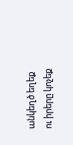անկեղծ եղեք ու իրերը կոչեք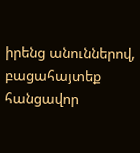իրենց անուններով, բացահայտեք հանցավոր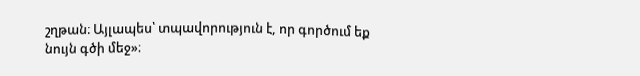շղթան։ Այլապես՝ տպավորություն է, որ գործում եք նույն գծի մեջ»։